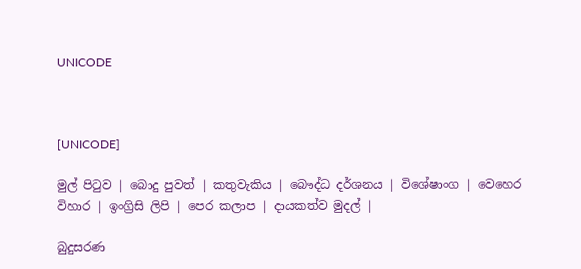UNICODE



[UNICODE]

මුල් පිටුව | බොදු පුවත් | කතුවැකිය | බෞද්ධ දර්ශනය | විශේෂාංග | වෙහෙර විහාර | ඉංග්‍රිසි ලිපි | පෙර කලාප | දායකත්ව මුදල් |

බුදුසරණ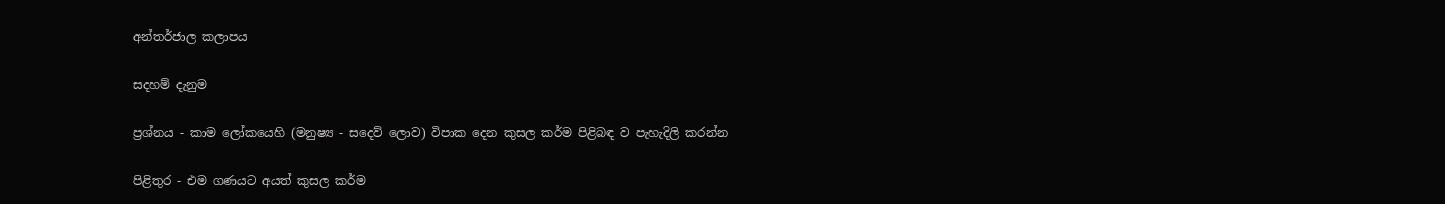අන්තර්ජාල කලාපය

සදහම් දැනුම

ප්‍රශ්නය - කාම ලෝකයෙහි (මනුෂ්‍ය - සදෙව් ලොව) විපාක දෙන කුසල කර්ම පිළිබඳ ව පැහැදිලි කරන්න

පිළිතුර - එම ගණයට අයත් කුසල කර්ම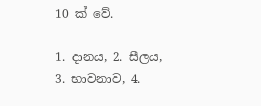10 ක් වේ.

1. දානය, 2. සීලය, 3. භාවනාව, 4.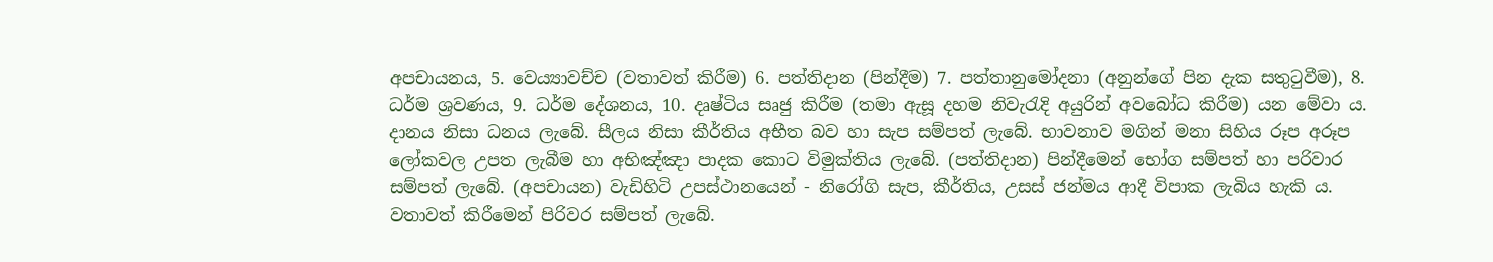අපචායනය, 5. වෙය්‍යාවච්ච (වතාවත් කිරීම) 6. පත්තිදාන (පින්දීම) 7. පත්තානුමෝදනා (අනුන්ගේ පින දැක සතුටුවීම), 8. ධර්ම ශ්‍රවණය, 9. ධර්ම දේශනය, 10. දෘෂ්ටිය සෘජු කිරීම (තමා ඇසූ දහම නිවැරැදි අයුරින් අවබෝධ කිරීම) යන මේවා ය. දානය නිසා ධනය ලැබේ. සීලය නිසා කීර්තිය අභීත බව හා සැප සම්පත් ලැබේ. භාවනාව මගින් මනා සිහිය රූප අරූප ලෝකවල උපත ලැබීම හා අභිඤ්ඤා පාදක කොට විමුක්තිය ලැබේ. (පත්තිදාන) පින්දීමෙන් භෝග සම්පත් හා පරිවාර සම්පත් ලැබේ. (අපචායන) වැඩිහිටි උපස්ථානයෙන් - නිරෝගි සැප, කීර්තිය, උසස් ජන්මය ආදී විපාක ලැබිය හැකි ය. වතාවත් කිරීමෙන් පිරිවර සම්පත් ලැබේ.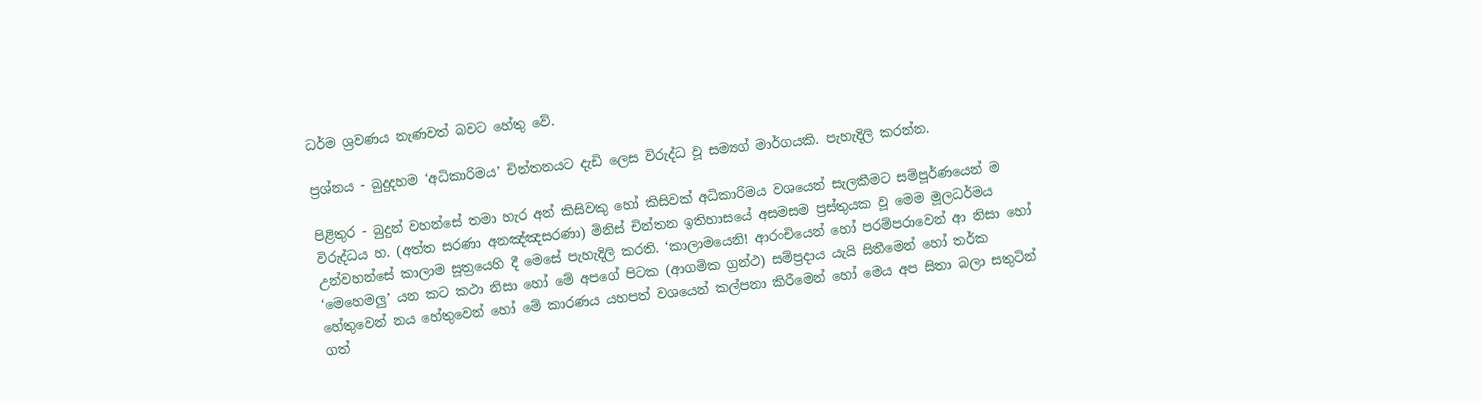ධර්ම ශ්‍රවණය නැණවත් බවට හේතු වේ.

ප්‍රශ්නය - බුදුදහම ‘අධිකාරිමය’ චින්තනයට දැඩි ලෙස විරුද්ධ වූ සම්‍යග් මාර්ගයකි. පැහැදිලි කරන්න.

පිළිතුර - බුදුන් වහන්සේ තමා හැර අන් කිසිවකු හෝ කිසිවක් අධිකාරිමය වශයෙන් සැලකීමට සම්පූර්ණයෙන් ම විරුද්ධය හ. (අත්ත සරණා අනඤ්ඤසරණා) මිනිස් චින්තන ඉතිහාසයේ අසමසම ප්‍රස්තුයක වූ මෙම මූලධර්මය උන්වහන්සේ කාලාම සූත්‍රයෙහි දී මෙසේ පැහැදිලි කරති. ‘කාලාමයෙනි! ආරංචියෙන් හෝ පරම්පරාවෙන් ආ නිසා හෝ ‘මෙහෙමලු’ යන කට කථා නිසා හෝ මේ අපගේ පිටක (ආගමික ග්‍රන්ථ) සම්ප්‍රදාය යැයි සිතීමෙන් හෝ තර්ක හේතුවෙන් නය හේතුවෙන් හෝ මේ කාරණය යහපත් වශයෙන් කල්පනා කිරීමෙන් හෝ මෙය අප සිතා බලා සතුටින් ගත්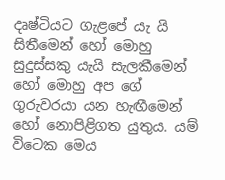දෘෂ්ටියට ගැළපේ යැ යි සිතීමෙන් හෝ මොහු සුදුස්සකු යැයි සැලකීමෙන් හෝ මොහු අප ගේ ගුරුවරයා යන හැඟීමෙන් හෝ නොපිළිගත යුතුය. යම් විටෙක මෙය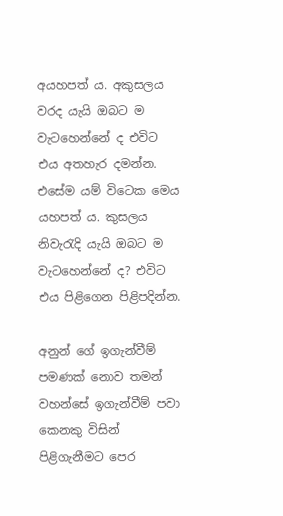අයහපත් ය. අකුසලය වරද යැයි ඔබට ම වැටහෙන්නේ ද එවිට එය අතහැර දමන්න. එසේම යම් විටෙක මෙය යහපත් ය. කුසලය නිවැරැදි යැයි ඔබට ම වැටහෙන්නේ ද? එවිට එය පිළිගෙන පිළිපදින්න.

අනුන් ගේ ඉගැන්වීම් පමණක් නොව තමන් වහන්සේ ඉගැන්වීම් පවා කෙනකු විසින් පිළිගැනීමට පෙර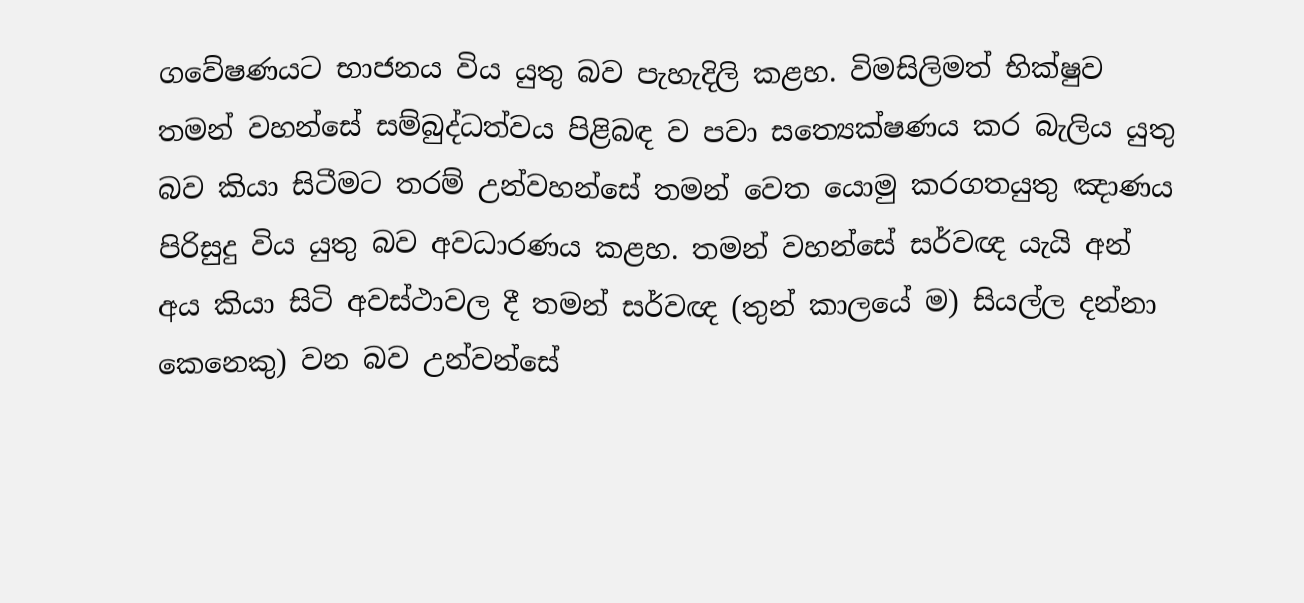ගවේෂණයට භාජනය විය යුතු බව පැහැදිලි කළහ. විමසිලිමත් භික්ෂුව තමන් වහන්සේ සම්බුද්ධත්වය පිළිබඳ ව පවා සත්‍යෙක්ෂණය කර බැලිය යුතු බව කියා සිටීමට තරම් උන්වහන්සේ තමන් වෙත යොමු කරගතයුතු ඤාණය පිරිසුදු විය යුතු බව අවධාරණය කළහ. තමන් වහන්සේ සර්වඥ යැයි අන් අය කියා සිටි අවස්ථාවල දී තමන් සර්වඥ (තුන් කාලයේ ම) සියල්ල දන්නා කෙනෙකු) වන බව උන්වන්සේ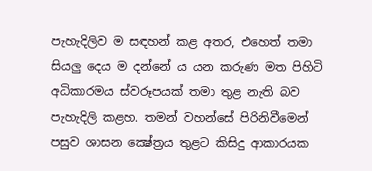පැහැදිලිව ම සඳහන් කළ අතර, එහෙත් තමා සියලු දෙය ම දන්නේ ය යන කරුණ මත පිහිටි අධිකාරමය ස්වරූපයක් තමා තුළ නැති බව පැහැදිලි කළහ. තමන් වහන්සේ පිරිනිවීමෙන් පසුව ශාසන ක්‍ෂේත්‍රය තුළට කිසිදු ආකාරයක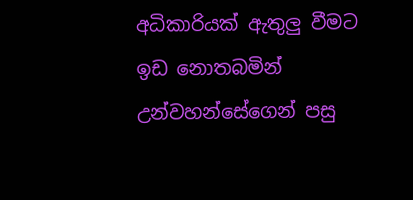අධිකාරියක් ඇතුලු වීමට ඉඩ නොතබමින් උන්වහන්සේගෙන් පසු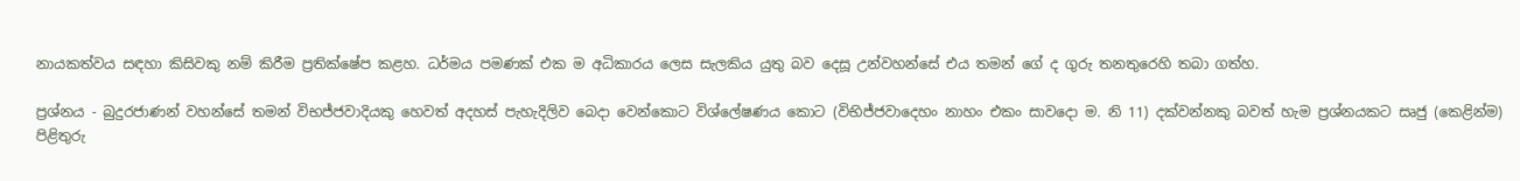නායකත්වය සඳහා කිසිවකු නම් කිරීම ප්‍රතික්ෂේප කළහ. ධර්මය පමණක් එක ම අධිකාරය ලෙස සැලකිය යුතු බව දෙසූ උන්වහන්සේ එය තමන් ගේ ද ගුරු තනතුරෙහි තබා ගත්හ.

ප්‍රශ්නය - බුදුරජාණන් වහන්සේ තමන් විභජ්ජවාදියකු හෙවත් අදහස් පැහැදිලිව බෙදා වෙන්කොට විශ්ලේෂණය කොට (විභිජ්ජවාදෙහං නාහං එකං සාවදො ම. නි 11) දක්වන්නකු බවත් හැම ප්‍රශ්නයකට සෘජු (කෙළින්ම) පිළිතුරු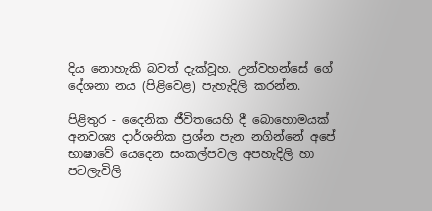දිය නොහැකි බවත් දැක්වූහ. උන්වහන්සේ ගේ දේශනා නය (පිළිවෙළ) පැහැදිලි කරන්න.

පිළිතුර - දෛනික ජීවිතයෙහි දී බොහොමයක් අනවශ්‍ය දාර්ශනික ප්‍රශ්න පැන නගින්නේ අපේ භාෂාවේ යෙදෙන සංකල්පවල අපහැදිලි හා පටලැවිලි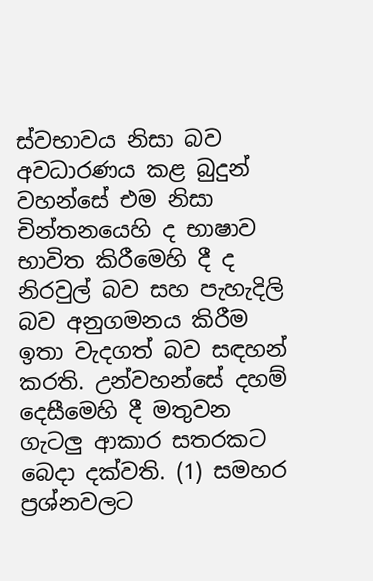ස්වභාවය නිසා බව අවධාරණය කළ බුදුන් වහන්සේ එම නිසා චින්තනයෙහි ද භාෂාව භාවිත කිරීමෙහි දී ද නිරවුල් බව සහ පැහැදිලි බව අනුගමනය කිරීම ඉතා වැදගත් බව සඳහන් කරති. උන්වහන්සේ දහම් දෙසීමෙහි දී මතුවන ගැටලු ආකාර සතරකට බෙදා දක්වති. (1) සමහර ප්‍රශ්නවලට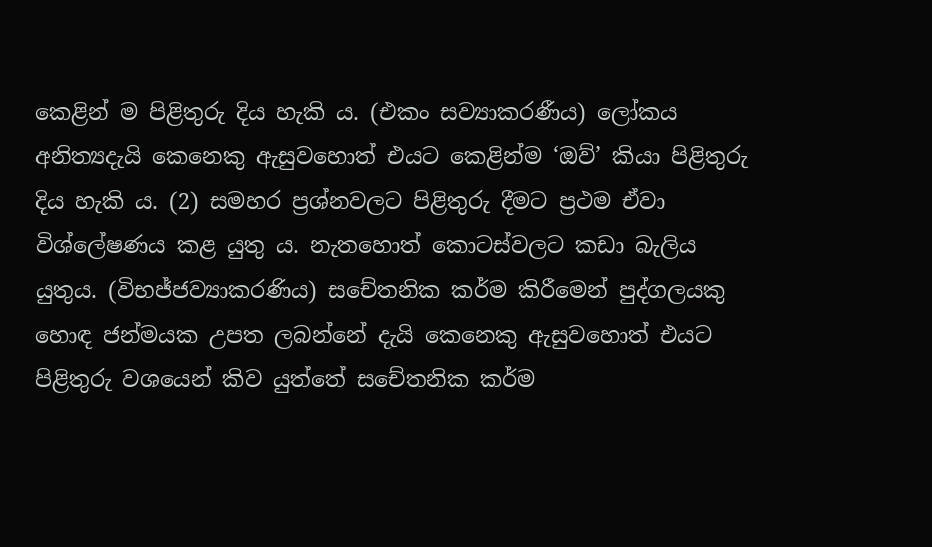කෙළින් ම පිළිතුරු දිය හැකි ය. (එකං සව්‍යාකරණීය) ලෝකය අනිත්‍යදැයි කෙනෙකු ඇසුවහොත් එයට කෙළින්ම ‘ඔව්’ කියා පිළිතුරු දිය හැකි ය. (2) සමහර ප්‍රශ්නවලට පිළිතුරු දීමට ප්‍රථම ඒවා විශ්ලේෂණය කළ යුතු ය. නැතහොත් කොටස්වලට කඩා බැලිය යුතුය. (විභජ්ජව්‍යාකරණිය) සචේතනික කර්ම කිරීමෙන් පුද්ගලයකු හොඳ ජන්මයක උපත ලබන්නේ දැයි කෙනෙකු ඇසුවහොත් එයට පිළිතුරු වශයෙන් කිව යුත්තේ සචේතනික කර්ම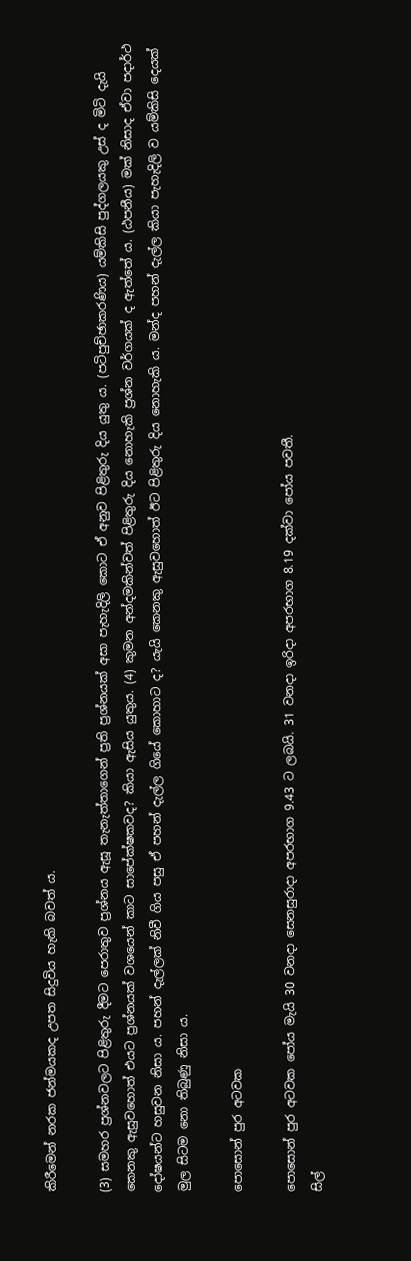කිරීමෙන් නරක ජන්මයකද උපත සිදුවිය හැකි බවත් ය.

(3) සමහර ප්‍රශ්නවලට පිළිතුරු දීමට පෙරාතුව ප්‍රශ්නය ඇසූ තැනැත්තාගෙන් ප්‍රති ප්‍රශ්නයක් අසා පැහැදිලි කොට ඒ අනුව පිළිතුරු දිය යුතු ය. (පටිපුච්ඡාකරණිය) යම්කිසි පුද්ගලයකු උස් ද මිටි දැයි කෙනකු ඇසුවහොත් එයට ප්‍රශ්නයක් වශයෙන් කාට සාපේක්ෂකවද? කියා ඇසිය යුතුය. (4) කුමන අන්දමකින්වත් පිළිතුරු දිය නොහැකි ප්‍රශ්න වර්ගයක් ද ඇත්තේ ය. (ඨපනීය) මක් නිසාද ඒවා පදාර්ථ දෝෂයන්ට හසුවන නිසා ය. පහන් දැල්ලක් නිවී ගිය පසු ඒ පහන් දැල්ල ගියේ කොහාට ද? යැයි කෙනකු ඇසුවහොත් ඊට පිළිතුරු දිය නොහැකි ය. මන්ද පහන් දැල්ල කියා පැහැදිලි ව යම්කිසි දෙයක් මුල සිටම නො තිබුණු නිසා ය.

පොසොන් පුර අටවක

පොසොන් පුර අටවක පෝය මැයි 30 වනදා සෙනසුරාදා අපරභාග 9.43 ට ලබයි. 31 වනදා ඉරිදා අපරභාග 8.19 දක්වා පෝය පවතී.
සිල්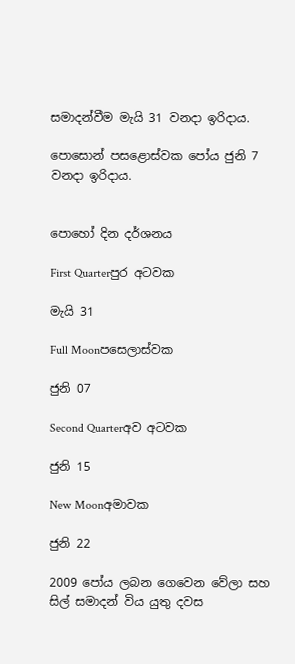සමාදන්වීම මැයි 31 වනදා ඉරිදාය.

පොසොන් පසළොස්වක පෝය ජුනි 7 වනදා ඉරිදාය.


පොහෝ දින දර්ශනය

First Quarterපුර අටවක

මැයි 31

Full Moonපසෙලාස්වක

ජුනි 07

Second Quarterඅව අටවක

ජුනි 15

New Moonඅමාවක

ජුනි 22

2009 පෝය ලබන ගෙවෙන වේලා සහ සිල් සමාදන් විය යුතු දවස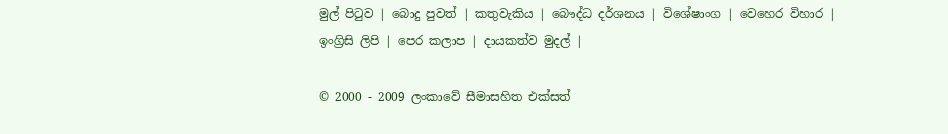මුල් පිටුව | බොදු පුවත් | කතුවැකිය | බෞද්ධ දර්ශනය | විශේෂාංග | වෙහෙර විහාර | ඉංග්‍රිසි ලිපි | පෙර කලාප | දායකත්ව මුදල් |

© 2000 - 2009 ලංකාවේ සීමාසහිත එක්සත්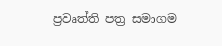ප්‍රවෘත්ති පත්‍ර සමාගම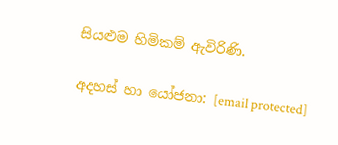සියළුම හිමිකම් ඇවිරිණි.

අදහස් හා යෝජනා: [email protected]